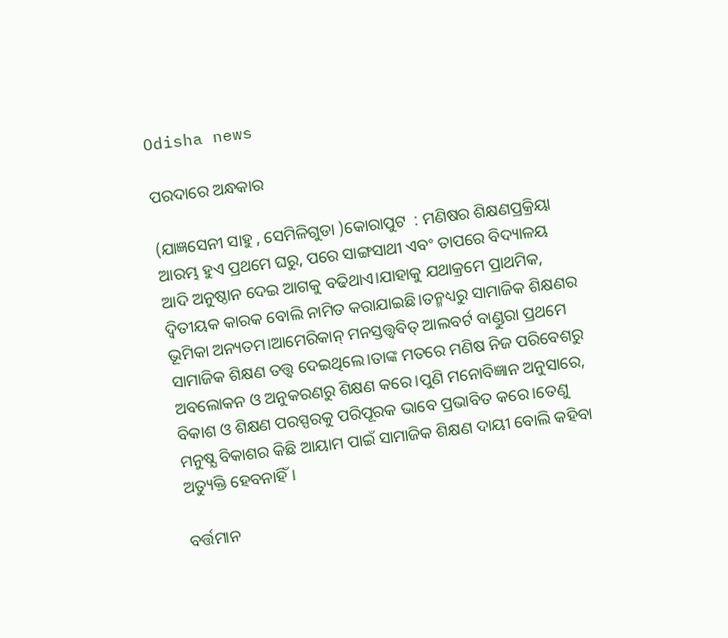Odisha news

ପରଦାରେ ଅନ୍ଧକାର

(ଯାଜ୍ଞସେନୀ ସାହୁ , ସେମିଳିଗୁଡା )କୋରାପୁଟ  : ମଣିଷର ଶିକ୍ଷଣପ୍ରକ୍ରିୟା ଆରମ୍ଭ ହୁଏ ପ୍ରଥମେ ଘରୁ, ପରେ ସାଙ୍ଗସାଥୀ ଏବଂ ତାପରେ ବିଦ୍ୟାଳୟ ଆଦି ଅନୁଷ୍ଠାନ ଦେଇ ଆଗକୁ ବଢିଥାଏ।ଯାହାକୁ ଯଥାକ୍ରମେ ପ୍ରାଥମିକ, ଦ୍ଵିତୀୟକ କାରକ ବୋଲି ନାମିତ କରାଯାଇଛି।ତନ୍ମଧ୍ୟରୁ ସାମାଜିକ ଶିକ୍ଷଣର ଭୂମିକା ଅନ୍ୟତମ।ଆମେରିକାନ୍ ମନସ୍ତତ୍ତ୍ୱବିତ୍ ଆଲବର୍ଟ ବାଣ୍ଡୁରା ପ୍ରଥମେ ସାମାଜିକ ଶିକ୍ଷଣ ତତ୍ତ୍ବ ଦେଇଥିଲେ।ତାଙ୍କ ମତରେ ମଣିଷ ନିଜ ପରିବେଶରୁ ଅବଲୋକନ ଓ ଅନୁକରଣରୁ ଶିକ୍ଷଣ କରେ।ପୁଣି ମନୋବିଜ୍ଞାନ ଅନୁସାରେ, ବିକାଶ ଓ ଶିକ୍ଷଣ ପରସ୍ପରକୁ ପରିପୂରକ ଭାବେ ପ୍ରଭାବିତ କରେ।ତେଣୁ ମନୁଷ୍ଯ ବିକାଶର କିଛି ଆୟାମ ପାଇଁ ସାମାଜିକ ଶିକ୍ଷଣ ଦାୟୀ ବୋଲି କହିବା ଅତ୍ୟୁକ୍ତି ହେବନାହିଁ।

ବର୍ତ୍ତମାନ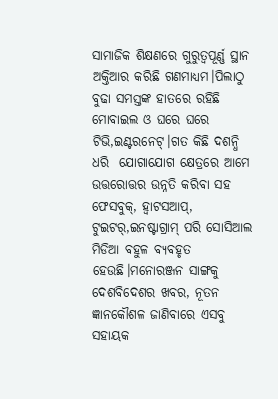ସାମାଜିକ ଶିକ୍ଷଣରେ ଗୁରୁତ୍ୱପୂର୍ଣ୍ଣ ସ୍ଥାନ ଅକ୍ତିଆର କରିଛି ଗଣମାଧ୍ୟମ।ପିଲାଠୁ ବୁଢା ସମସ୍ତଙ୍କ ହାତରେ ରହିଛି ମୋବାଇଲ ଓ ଘରେ ଘରେ ଟିଭି,ଇଣ୍ଟରନେଟ୍।ଗତ କିଛି ଦଶନ୍ଧି ଧରି  ଯୋଗାଯୋଗ କ୍ଷେତ୍ରରେ ଆମେ ଉତ୍ତରୋତ୍ତର ଉନ୍ନତି କରିବା ସହ ଫେସବୁକ୍, ହ୍ୱାଟସଆପ୍, ଟୁଇଟର୍,ଇନଷ୍ଟାଗ୍ରାମ୍ ପରି ସୋସିଆଲ ମିଡିଆ ବହୁଳ ବ୍ୟବହୃତ ହେଉଛି।ମନୋରଞ୍ଜନ ସାଙ୍ଗକୁ ଦେଶବିଦେଶର ଖବର, ନୂତନ ଜ୍ଞାନକୌଶଳ ଜାଣିବାରେ ଏସବୁ ସହାୟକ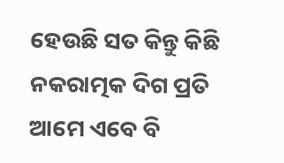ହେଉଛି ସତ କିନ୍ତୁ କିଛି ନକରାତ୍ମକ ଦିଗ ପ୍ରତି ଆମେ ଏବେ ବି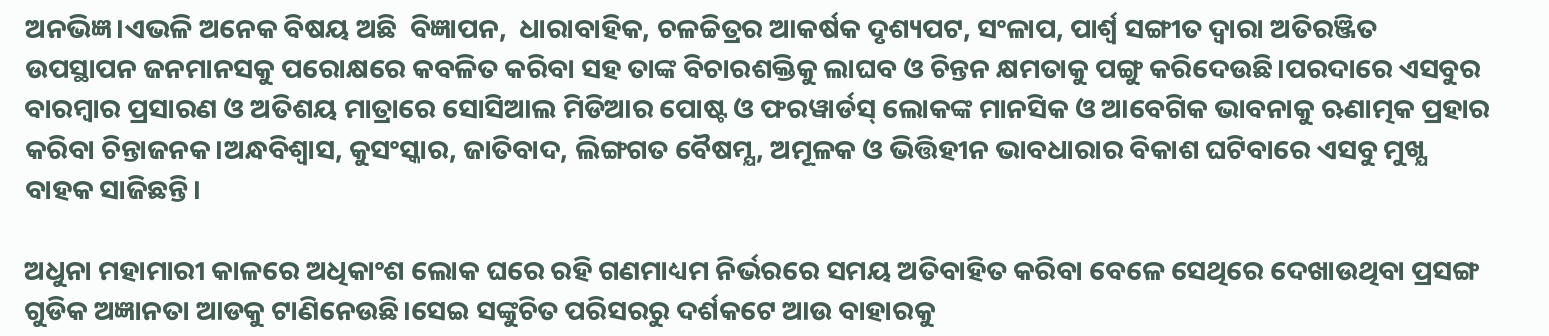ଅନଭିଜ୍ଞ।ଏଭଳି ଅନେକ ବିଷୟ ଅଛି  ବିଜ୍ଞାପନ,  ଧାରାବାହିକ, ଚଳଚ୍ଚିତ୍ରର ଆକର୍ଷକ ଦୃଶ୍ୟପଟ, ସଂଳାପ, ପାର୍ଶ୍ବ ସଙ୍ଗୀତ ଦ୍ବାରା ଅତିରଞ୍ଜିତ ଉପସ୍ଥାପନ ଜନମାନସକୁ ପରୋକ୍ଷରେ କବଳିତ କରିବା ସହ ତାଙ୍କ ବିଚାରଶକ୍ତିକୁ ଲାଘବ ଓ ଚିନ୍ତନ କ୍ଷମତାକୁ ପଙ୍ଗୁ କରିଦେଉଛି।ପରଦାରେ ଏସବୁର ବାରମ୍ବାର ପ୍ରସାରଣ ଓ ଅତିଶୟ ମାତ୍ରାରେ ସୋସିଆଲ ମିଡିଆର ପୋଷ୍ଟ ଓ ଫରୱାର୍ଡସ୍ ଲୋକଙ୍କ ମାନସିକ ଓ ଆବେଗିକ ଭାବନାକୁ ଋଣାତ୍ମକ ପ୍ରହାର କରିବା ଚିନ୍ତାଜନକ।ଅନ୍ଧବିଶ୍ୱାସ, କୁସଂସ୍କାର, ଜାତିବାଦ, ଲିଙ୍ଗଗତ ବୈଷମ୍ଯ, ଅମୂଳକ ଓ ଭିତ୍ତିହୀନ ଭାବଧାରାର ବିକାଶ ଘଟିବାରେ ଏସବୁ ମୁଖ୍ଯ ବାହକ ସାଜିଛନ୍ତି।

ଅଧୁନା ମହାମାରୀ କାଳରେ ଅଧିକାଂଶ ଲୋକ ଘରେ ରହି ଗଣମାଧ୍ୟମ ନିର୍ଭରରେ ସମୟ ଅତିବାହିତ କରିବା ବେଳେ ସେଥିରେ ଦେଖାଉଥିବା ପ୍ରସଙ୍ଗ ଗୁଡିକ ଅଜ୍ଞାନତା ଆଡକୁ ଟାଣିନେଉଛି।ସେଇ ସଙ୍କୁଚିତ ପରିସରରୁ ଦର୍ଶକଟେ ଆଉ ବାହାରକୁ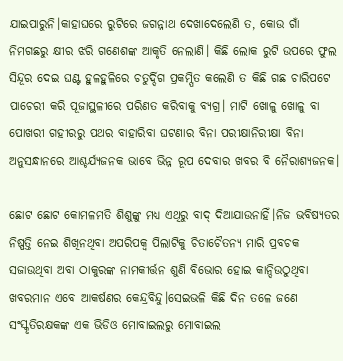ଯାଇପାରୁନି।କାହାଘରେ ରୁଟିରେ ଜଗନ୍ନାଥ ଦେଖାଦେଲେଣି ତ, କୋଉ ଗାଁ ନିମଗଛରୁ କ୍ଷୀର ଝରି ଗଣେଶଙ୍କ ଆକୃତି ନେଲାଣି। କିଛି ଲୋକ ରୁଟି ଉପରେ ଫୁଲ ସିନ୍ଦୂର ଦେଇ ଘଣ୍ଟ ହୁଳହୁଳିରେ ଚତୁର୍ଦ୍ଦିଗ ପ୍ରକମ୍ପିତ କଲେଣି ତ କିଛି ଗଛ ଚାରିପଟେ ପାଚେରୀ କରି ପୂଜାସ୍ଥଳୀରେ ପରିଣତ କରିବାକୁ ବ୍ୟଗ୍ର। ମାଟି ଖୋଳୁ ଖୋଳୁ ବା ପୋଖରୀ ଗହୀରରୁ ପଥର ବାହାରିବା ଘଟଣାର ବିନା ପରୀକ୍ଷାନିରୀକ୍ଷା ବିନା ଅନୁସନ୍ଧାନରେ ଆଶ୍ଚର୍ଯ୍ୟଜନକ ଭାବେ ଭିନ୍ନ ରୂପ ଦେବାର ଖବର ବି ନୈରାଶ୍ୟଜନକ।

ଛୋଟ ଛୋଟ କୋମଳମତି ଶିଶୁଙ୍କୁ ମଧ୍ଯ ଏଥିରୁ ବାଦ୍ ଦିଆଯାଉନାହିଁ।ନିଜ ଭବିଷ୍ୟତର ନିଷ୍ପତ୍ତି ନେଇ ଶିଖିନଥିବା ଅପରିପକ୍ୱ ପିଲାଟିକୁ ଚିତାଚୈତନ୍ୟ ମାରି ପ୍ରବଚକ ସଜାଉଥିବା ଅବା ଠାକୁରଙ୍କ ନାମକୀର୍ତ୍ତନ ଶୁଣି ବିଭୋର ହୋଇ କାନ୍ଦିଉଠୁଥିବା ଖବରମାନ ଏବେ ଆକର୍ଷଣର କେନ୍ଦ୍ରବିନ୍ଦୁ।ସେଇଭଳି କିଛି ଦିନ ତଳେ ଜଣେ ସଂସ୍କୃତିରକ୍ଷକଙ୍କ ଏକ ଭିଡିଓ ମୋବାଇଲରୁ ମୋବାଇଲ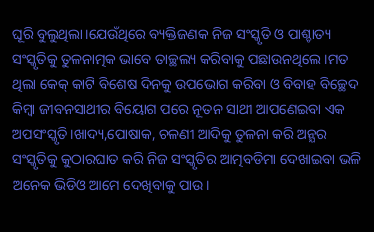ଘୂରି ବୁଲୁଥିଲା।ଯେଉଁଥିରେ ବ୍ୟକ୍ତିଜଣକ ନିଜ ସଂସ୍କୃତି ଓ ପାଶ୍ଚାତ୍ୟ ସଂସ୍କୃତିକୁ ତୁଳନାତ୍ମକ ଭାବେ ତାଚ୍ଛଲ୍ୟ କରିବାକୁ ପଛାଉନଥିଲେ ।ମତ ଥିଲା କେକ୍ କାଟି ବିଶେଷ ଦିନକୁ ଉପଭୋଗ କରିବା ଓ ବିବାହ ବିଚ୍ଛେଦ କିମ୍ବା ଜୀବନସାଥୀର ବିୟୋଗ ପରେ ନୂତନ ସାଥୀ ଆପଣେଇବା ଏକ ଅପସଂସ୍କୃତି।ଖାଦ୍ୟ,ପୋଷାକ, ଚଳଣୀ ଆଦିକୁ ତୁଳନା କରି ଅନ୍ଯର ସଂସ୍କୃତିକୁ କୁଠାରଘାତ କରି ନିଜ ସଂସ୍କୃତିର ଆତ୍ମବଡିମା ଦେଖାଇବା ଭଳି ଅନେକ ଭିଡିଓ ଆମେ ଦେଖିବାକୁ ପାଉ।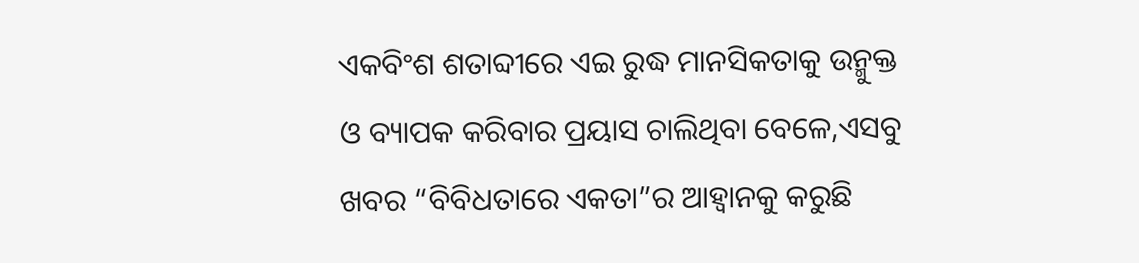ଏକବିଂଶ ଶତାବ୍ଦୀରେ ଏଇ ରୁଦ୍ଧ ମାନସିକତାକୁ ଉନ୍ମୁକ୍ତ ଓ ବ୍ୟାପକ କରିବାର ପ୍ରୟାସ ଚାଲିଥିବା ବେଳେ,ଏସବୁ ଖବର “ବିବିଧତାରେ ଏକତା”ର ଆହ୍ବାନକୁ କରୁଛି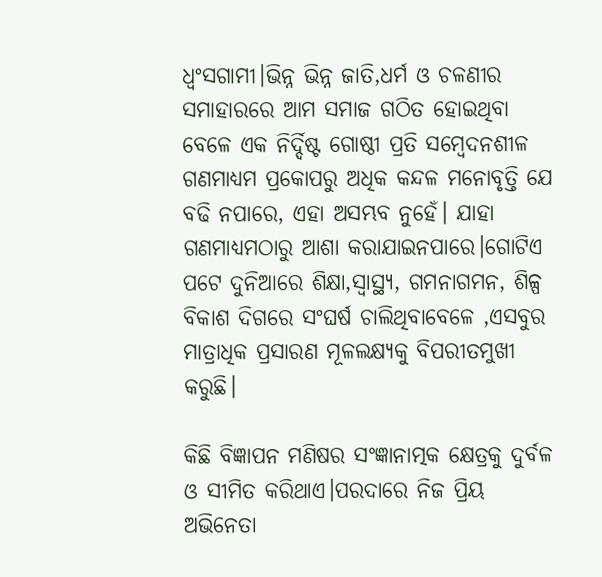ଧ୍ଵଂସଗାମୀ।ଭିନ୍ନ ଭିନ୍ନ ଜାତି,ଧର୍ମ ଓ ଚଳଣୀର ସମାହାରରେ ଆମ ସମାଜ ଗଠିତ ହୋଇଥିବା ବେଳେ ଏକ ନିର୍ଦ୍ଦିଷ୍ଟ ଗୋଷ୍ଠୀ ପ୍ରତି ସମ୍ବେଦନଶୀଳ ଗଣମାଧ୍ୟମ ପ୍ରକୋପରୁ ଅଧିକ କନ୍ଦଳ ମନୋବୃତ୍ତି ଯେ ବଢି ନପାରେ, ଏହା ଅସମ୍ଭବ ନୁହେଁ। ଯାହା ଗଣମାଧ୍ୟମଠାରୁ ଆଶା କରାଯାଇନପାରେ।ଗୋଟିଏ ପଟେ ଦୁନିଆରେ ଶିକ୍ଷା,ସ୍ବାସ୍ଥ୍ୟ, ଗମନାଗମନ, ଶିଳ୍ପ ବିକାଶ ଦିଗରେ ସଂଘର୍ଷ ଚାଲିଥିବାବେଳେ ,ଏସବୁର ମାତ୍ରାଧିକ ପ୍ରସାରଣ ମୂଳଲକ୍ଷ୍ୟକୁ ବିପରୀତମୁଖୀ କରୁଛି।

କିଛି ବିଜ୍ଞାପନ ମଣିଷର ସଂଜ୍ଞାନାତ୍ମକ କ୍ଷେତ୍ରକୁ ଦୁର୍ବଳ ଓ ସୀମିତ କରିଥାଏ।ପରଦାରେ ନିଜ ପ୍ରିୟ ଅଭିନେତା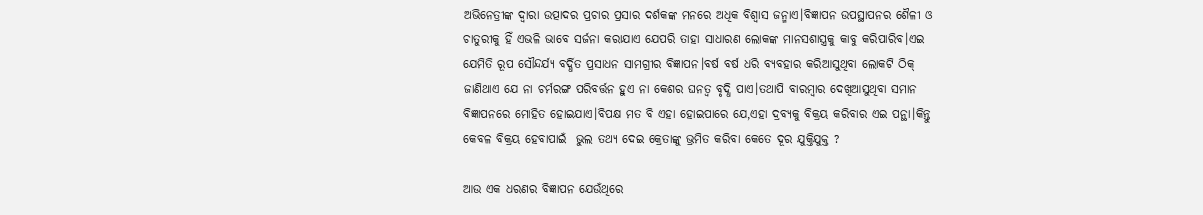ଅଭିନେତ୍ରୀଙ୍କ ଦ୍ବାରା ଉତ୍ପାଦର ପ୍ରଚାର ପ୍ରସାର ଦର୍ଶକଙ୍କ ମନରେ ଅଧିକ ବିଶ୍ବାସ ଜନ୍ମାଏ।ବିଜ୍ଞାପନ ଉପସ୍ଥାପନର ଶୈଳୀ ଓ ଚାତୁରୀକୁ ହିଁ ଏଭଳି ଭାବେ ସର୍ଜନା କରାଯାଏ ଯେପରି ତାହା ସାଧାରଣ ଲୋକଙ୍କ ମାନସଶାସ୍ତ୍ରକୁ କାବୁ କରିପାରିବ।ଏଇ ଯେମିତି ରୂପ ସୌନ୍ଦର୍ଯ୍ଯ ବର୍ଦ୍ଧିତ ପ୍ରସାଧନ ସାମଗ୍ରୀର ବିଜ୍ଞାପନ।ବର୍ଷ ବର୍ଷ ଧରି ବ୍ୟବହାର କରିଆସୁଥିବା ଲୋକଟି ଠିକ୍ ଜାଣିଥାଏ ଯେ ନା ଚର୍ମରଙ୍ଗ ପରିବର୍ତ୍ତନ ହୁଏ ନା କେଶର ଘନତ୍ୱ ବୃଦ୍ଧି ପାଏ।ତଥାପି ବାରମ୍ବାର ଦେଖିଆସୁଥିବା ସମାନ ବିଜ୍ଞାପନରେ ମୋହିତ ହୋଇଯାଏ।ବିପକ୍ଷ ମତ ବି ଏହା ହୋଇପାରେ ଯେ,ଏହା ଦ୍ରବ୍ଯକୁ ବିକ୍ରୟ କରିବାର ଏଇ ପନ୍ଥା।କିନ୍ତୁ କେବଳ ବିକ୍ରୟ ହେବାପାଇଁ  ଭୁଲ ତଥ୍ଯ ଦେଇ କ୍ରେତାଙ୍କୁ ଭ୍ରମିତ କରିବା କେତେ ଦୂର ଯୁକ୍ତିଯୁକ୍ତ ?

ଆଉ ଏକ ଧରଣର ବିଜ୍ଞାପନ ଯେଉଁଥିରେ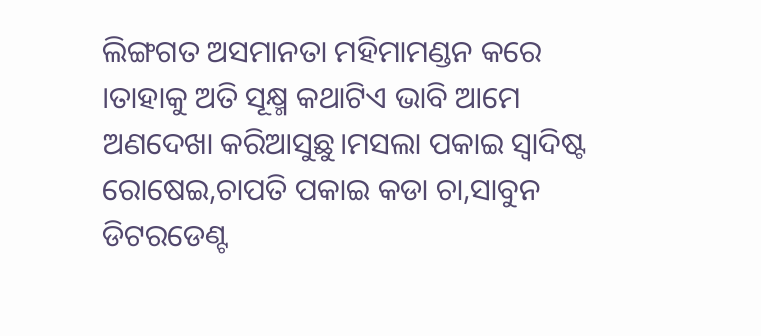ଲିଙ୍ଗଗତ ଅସମାନତା ମହିମାମଣ୍ଡନ କରେ ।ତାହାକୁ ଅତି ସୂକ୍ଷ୍ମ କଥାଟିଏ ଭାବି ଆମେ ଅଣଦେଖା କରିଆସୁଛୁ।ମସଲା ପକାଇ ସ୍ବାଦିଷ୍ଟ ରୋଷେଇ,ଚାପତି ପକାଇ କଡା ଚା,ସାବୁନ ଡିଟରଡେଣ୍ଟ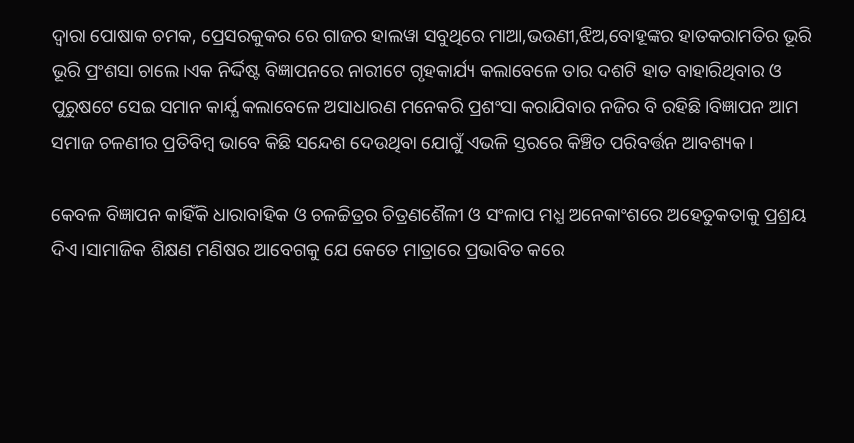ଦ୍ବାରା ପୋଷାକ ଚମକ, ପ୍ରେସରକୁକର ରେ ଗାଜର ହାଲୱା ସବୁଥିରେ ମାଆ,ଭଉଣୀ,ଝିଅ,ବୋହୂଙ୍କର ହାତକରାମତିର ଭୂରି ଭୂରି ପ୍ରଂଶସା ଚାଲେ।ଏକ ନିର୍ଦ୍ଦିଷ୍ଟ ବିଜ୍ଞାପନରେ ନାରୀଟେ ଗୃହକାର୍ଯ୍ୟ କଲାବେଳେ ତାର ଦଶଟି ହାତ ବାହାରିଥିବାର ଓ ପୁରୁଷଟେ ସେଇ ସମାନ କାର୍ଯ୍ଯ କଲାବେଳେ ଅସାଧାରଣ ମନେକରି ପ୍ରଶଂସା କରାଯିବାର ନଜିର ବି ରହିଛି।ବିଜ୍ଞାପନ ଆମ ସମାଜ ଚଳଣୀର ପ୍ରତିବିମ୍ବ ଭାବେ କିଛି ସନ୍ଦେଶ ଦେଉଥିବା ଯୋଗୁଁ ଏଭଳି ସ୍ତରରେ କିଞ୍ଚିତ ପରିବର୍ତ୍ତନ ଆବଶ୍ୟକ।

କେବଳ ବିଜ୍ଞାପନ କାହିଁକି ଧାରାବାହିକ ଓ ଚଳଚ୍ଚିତ୍ରର ଚିତ୍ରଣଶୈଳୀ ଓ ସଂଳାପ ମଧ୍ଯ ଅନେକାଂଶରେ ଅହେତୁକତାକୁ ପ୍ରଶ୍ରୟ ଦିଏ।ସାମାଜିକ ଶିକ୍ଷଣ ମଣିଷର ଆବେଗକୁ ଯେ କେତେ ମାତ୍ରାରେ ପ୍ରଭାବିତ କରେ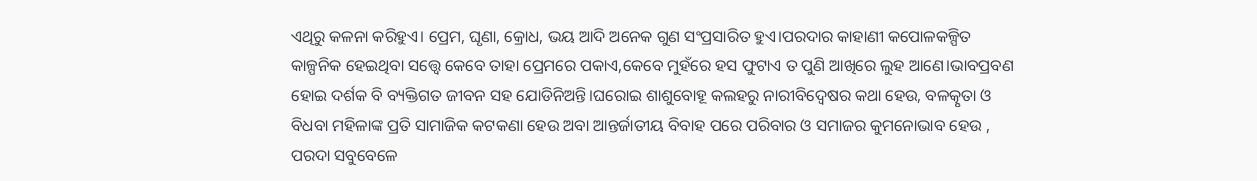ଏଥିରୁ କଳନା କରିହୁଏ। ପ୍ରେମ, ଘୃଣା, କ୍ରୋଧ, ଭୟ ଆଦି ଅନେକ ଗୁଣ ସଂପ୍ରସାରିତ ହୁଏ।ପରଦାର କାହାଣୀ କପୋଳକଳ୍ପିତ କାଳ୍ପନିକ ହେଇଥିବା ସତ୍ତ୍ୱେ କେବେ ତାହା ପ୍ରେମରେ ପକାଏ,କେବେ ମୁହଁରେ ହସ ଫୁଟାଏ ତ ପୁଣି ଆଖିରେ ଲୁହ ଆଣେ।ଭାବପ୍ରବଣ ହୋଇ ଦର୍ଶକ ବି ବ୍ୟକ୍ତିଗତ ଜୀବନ ସହ ଯୋଡିନିଅନ୍ତି।ଘରୋଇ ଶାଶୁବୋହୂ କଲହରୁ ନାରୀବିଦ୍ୱେଷର କଥା ହେଉ, ବଳତ୍କୃତା ଓ ବିଧବା ମହିଳାଙ୍କ ପ୍ରତି ସାମାଜିକ କଟକଣା ହେଉ ଅବା ଆନ୍ତର୍ଜାତୀୟ ବିବାହ ପରେ ପରିବାର ଓ ସମାଜର କୁମନୋଭାବ ହେଉ , ପରଦା ସବୁବେଳେ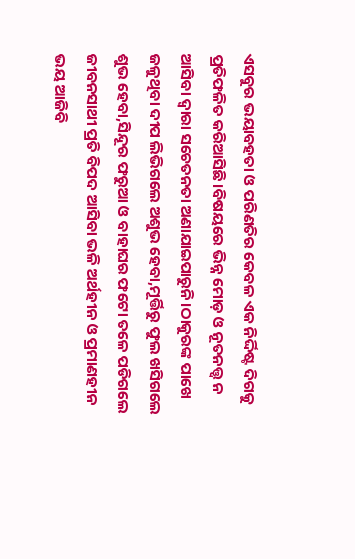ଏସବୁର ଭୟାବହତା ଓ ପରିଣତିର କେବଳ ଏକ ନିର୍ଦ୍ଦିଷ୍ଟ ଦିଗକୁ ପ୍ରତିଫଳିତ କରିଆସିଛି।ବିଷୟରେ ଭିନ୍ନ ମୋଡ଼ ଓ ନୂତନତ୍ତ୍ଵ ନ ଆସିବା ଦ୍ବାରା ସଚେତନତା ଅଣାଯାଇପାରୁନି।ଠାକୁରଙ୍କ ପାଖେ ଜଳୁଥିବା ଦୀପ ଲିଭିଗଲେ ଅଶୁଭ ହେବା,ମୂର୍ତ୍ତିରୁ ଫୁଲ ଖସିଗଲେ ଶୁଭ ହେବା,ସିନ୍ଦୂର ଫରୁଆ ଓ ବାହାଘର ଫଟୋ ତଳେ ପଡିଗଲେ ଜୀବନସାଥୀ ପ୍ରତି ବିପଦ ଆସିବା ଭଳି ଅର୍ଥହୀନ ଓ ପ୍ରମାଣହୀନ ଭୟ ଆଜିବି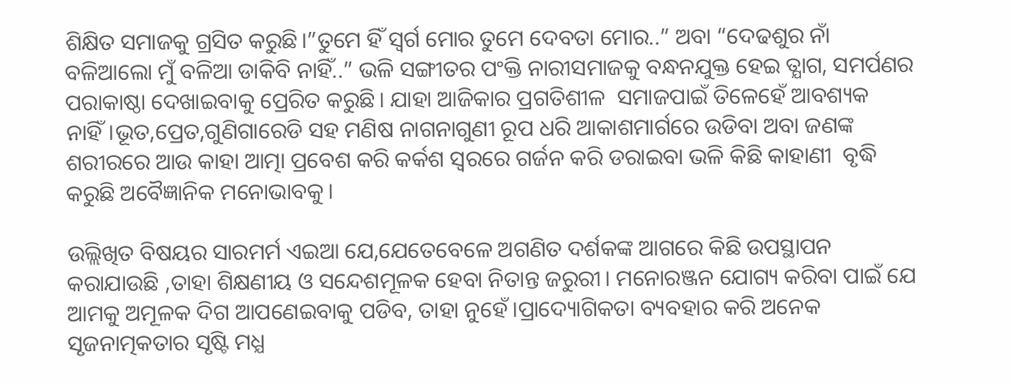ଶିକ୍ଷିତ ସମାଜକୁ ଗ୍ରସିତ କରୁଛି।”ତୁମେ ହିଁ ସ୍ବର୍ଗ ମୋର ତୁମେ ଦେବତା ମୋର..” ଅବା “ଦେଢଶୁର ନାଁ ବଳିଆଲୋ ମୁଁ ବଳିଆ ଡାକିବି ନାହିଁ..” ଭଳି ସଙ୍ଗୀତର ପଂକ୍ତି ନାରୀସମାଜକୁ ବନ୍ଧନଯୁକ୍ତ ହେଇ ତ୍ଯାଗ, ସମର୍ପଣର ପରାକାଷ୍ଠା ଦେଖାଇବାକୁ ପ୍ରେରିତ କରୁଛି। ଯାହା ଆଜିକାର ପ୍ରଗତିଶୀଳ  ସମାଜପାଇଁ ତିଳେହେଁ ଆବଶ୍ୟକ ନାହିଁ।ଭୂତ,ପ୍ରେତ,ଗୁଣିଗାରେଡି ସହ ମଣିଷ ନାଗନାଗୁଣୀ ରୂପ ଧରି ଆକାଶମାର୍ଗରେ ଉଡିବା ଅବା ଜଣଙ୍କ ଶରୀରରେ ଆଉ କାହା ଆତ୍ମା ପ୍ରବେଶ କରି କର୍କଶ ସ୍ବରରେ ଗର୍ଜନ କରି ଡରାଇବା ଭଳି କିଛି କାହାଣୀ  ବୃଦ୍ଧି କରୁଛି ଅବୈଜ୍ଞାନିକ ମନୋଭାବକୁ।

ଉଲ୍ଲିଖିତ ବିଷୟର ସାରମର୍ମ ଏଇଆ ଯେ,ଯେତେବେଳେ ଅଗଣିତ ଦର୍ଶକଙ୍କ ଆଗରେ କିଛି ଉପସ୍ଥାପନ କରାଯାଉଛି ,ତାହା ଶିକ୍ଷଣୀୟ ଓ ସନ୍ଦେଶମୂଳକ ହେବା ନିତାନ୍ତ ଜରୁରୀ। ମନୋରଞ୍ଜନ ଯୋଗ୍ୟ କରିବା ପାଇଁ ଯେ ଆମକୁ ଅମୂଳକ ଦିଗ ଆପଣେଇବାକୁ ପଡିବ, ତାହା ନୁହେଁ।ପ୍ରାଦ୍ୟୋଗିକତା ବ୍ୟବହାର କରି ଅନେକ ସୃଜନାତ୍ମକତାର ସୃଷ୍ଟି ମଧ୍ଯ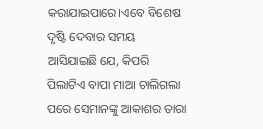କରାଯାଇପାରେ।ଏବେ ବିଶେଷ ଦୃଷ୍ଟି ଦେବାର ସମୟ ଆସିଯାଇଛି ଯେ, କିପରି ପିଲାଟିଏ ବାପା ମାଆ ଚାଲିଗଲା ପରେ ସେମାନଙ୍କୁ ଆକାଶର ତାରା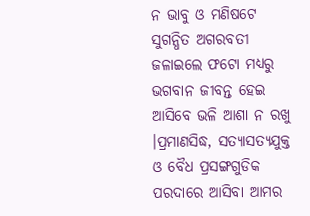ନ ଭାବୁ ଓ ମଣିଷଟେ ସୁଗନ୍ଧିତ ଅଗରବତୀ ଜଳାଇଲେ ଫଟୋ ମଧ୍ଯରୁ ଭଗବାନ ଜୀବନ୍ତ ହେଇ ଆସିବେ ଭଳି ଆଶା ନ ରଖୁ ।ପ୍ରମାଣସିଦ୍ଧ, ସତ୍ଯାସତ୍ଯଯୁକ୍ତ ଓ ବୈଧ ପ୍ରସଙ୍ଗଗୁଡିକ ପରଦାରେ ଆସିବା ଆମର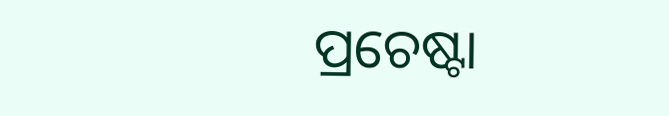ପ୍ରଚେଷ୍ଟା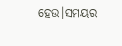ହେଉ।ସମୟର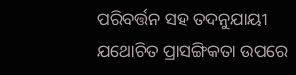ପରିବର୍ତ୍ତନ ସହ ତଦନୁଯାୟୀ ଯଥୋଚିତ ପ୍ରାସଙ୍ଗିକତା ଉପରେ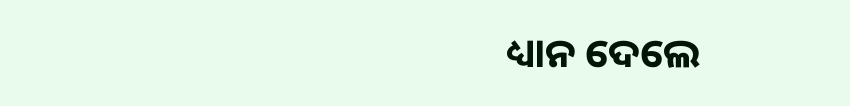ଧ୍ୟାନ ଦେଲେ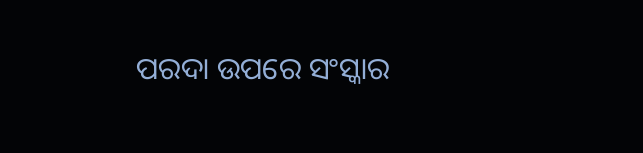ପରଦା ଉପରେ ସଂସ୍କାର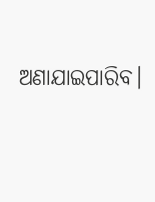ଅଣାଯାଇପାରିବ।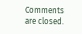Comments are closed.